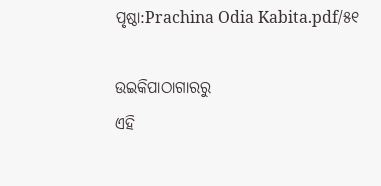ପୃଷ୍ଠା:Prachina Odia Kabita.pdf/୫୧

ଉଇକିପାଠାଗାର‌ରୁ
ଏହି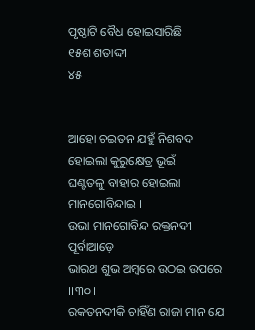ପୃଷ୍ଠାଟି ବୈଧ ହୋଇସାରିଛି
୧୫ଶ ଶତାଦ୍ଦୀ
୪୫


ଆହୋ ଚଇତନ ଯହୁଁ ନିଶବଦ ହୋଇଲା କୁରୁକ୍ଷେତ୍ର ଭୂଇଁ
ଘଣ୍ଟତଳୁ ବାହାର ହୋଇଲା ମାନ‌ଗୋବିନ୍ଦାଇ ।
ଉଭା ମାନ‌ଗୋବିନ୍ଦ ରକ୍ତନ‌ଦୀ ପୂର୍ବାଆଡ଼େ
ଭାରଥ ଶୁଭ ଅମ୍ବରେ ଉଠଇ ଉପରେ ।।୩୦।
ରକତନ‌ଦୀକି ଚାହିଁଣ ରାଜା ମାନ ଯେ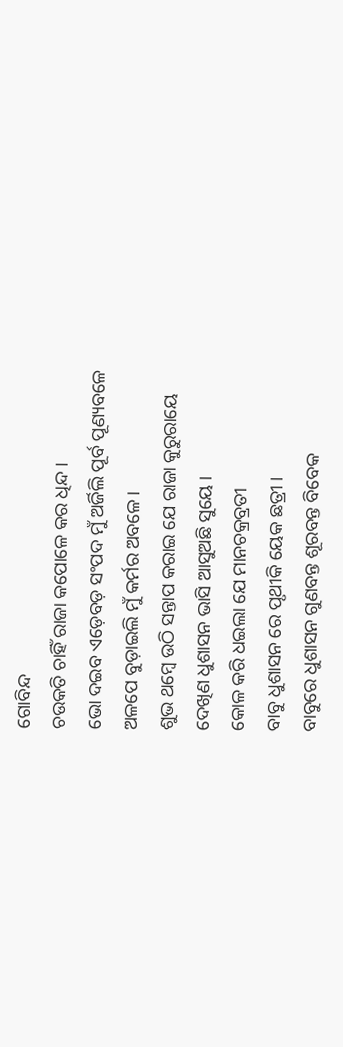ଗୋବିନ୍ଦ
ଚଉକତି ଚାହିଁ ରାଜା କପୋଳେ କର ଧିନ୍ଦ ।
ଭୋ ଦଇବ ଏଡ଼େବଡ଼ ସଂପଦ ମୁଁ ଅର୍ଜିଲି ପୂର୍ବ ପୂଣ୍ୟବଳେ
ଅଳପେ ବୁଡ଼ାଇଲି ମୁଁ କର୍ମର ଅବଳେ ।
ଶୁଭ ଥମ୍ବେ ଉଠି ସନ୍ତାପ କରାଇ ଯେ ରାଜା କୁରୁରାୟେ
ଦେଖିଣ ଧୁଶାସନ ଭାସି ଆସୁଅଛି ସୁୟେ ।
କୋଳ କରି ଧଇଲା ଯେ ମାନ‌ଚକ୍ରବ୍ରତୀ
ବାବୁ ଧୁଶାସନ ରେ ପୃଥୀକି ୟେକ ଛତ୍ରୀ ।
ବାବୁରେ ଧୁଶାସନ ଗୁଣବନ୍ତ ଶୂରବନ୍ତ ବିବେକ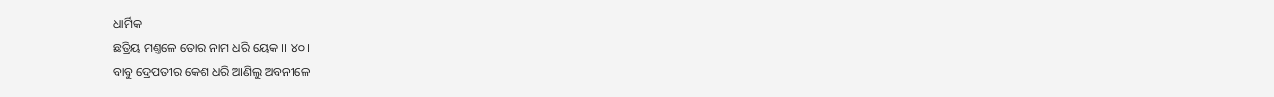ଧାର୍ମିକ
ଛତ୍ରିୟ ମଣ୍ତଳେ ତୋର ନାମ ଧରି ୟେକ ।। ୪୦।
ବାବୁ ଦ୍ରେପତୀର କେଶ ଧରି ଆଣିଲୁ ଅବନୀଳେ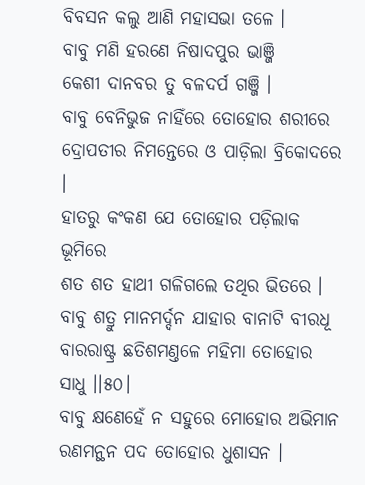ବିବସନ କଲୁ ଆଣି ମହାସଭା ତଳେ ।
ବାବୁ ମଣି ହରଣେ ନିଷାଦପୁର ଭାଞ୍ଜି
କେଶୀ ଦାନବର ତୁ ବଳଦର୍ପ ଗଞ୍ଜି ।
ବାବୁ ବେନିଭୁଜ ନାହିଁରେ ତୋହୋର ଶରୀରେ
ଦ୍ରୋପତୀର ନିମନ୍ତେରେ ଓ ପାଡ଼ିଲା ବ୍ରିକୋଦରେ ।
ହାତରୁ କଂକଣ ଯେ ତୋହୋର ପଡ଼ିଲାକ ଭୂମିରେ
ଶତ ଶତ ହାଥୀ ଗଳିଗଲେ ତ‌ଥିର ଭିତରେ ।
ବାବୁ ଶତ୍ରୁ ମାନମର୍ଦ୍ଦନ ଯାହାର ବାନାଟି ବୀରଧୂ
ବାରରାଷ୍ଟ୍ର ଛତିଶମଣ୍ତଳେ ମହିମା ତୋହୋର ସାଧୁ ।।୫୦।
ବାବୁ କ୍ଷଣେହେଁ ନ ସ‌ହୁରେ ମୋହୋର ଅଭିମାନ
ରଣମନ୍ଥନ ପଦ ତୋହୋର ଧୁଶାସନ ।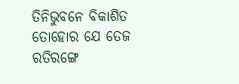ତିନିଭୁବନେ ବିକାଶିତ ତୋହୋର ଯେ ତେଜ
ରତିରଙ୍ଗେ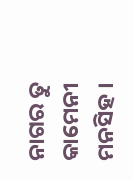ନାଗର ତୁ କାମେନୀ ମନସିହ ।